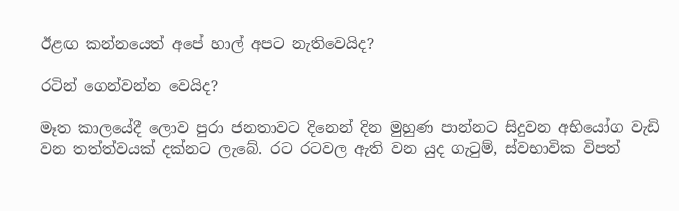ඊළඟ කන්නයෙත් අපේ හාල් අපට නැතිවෙයිද?

රටින් ගෙන්වන්න වෙයිද?

මෑත කාලයේදී ලොව පුරා ජනතාවට දිනෙන් දින මුහුණ පාන්නට සිදුවන අභියෝග වැඩි වන තත්ත්වයක් දක්නට ලැබේ. රට රටවල ඇති වන යුද ගැටුම්, ස්වභාවික විපත්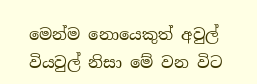මෙන්ම නොයෙකුත් අවුල් වියවුල් නිසා මේ වන විට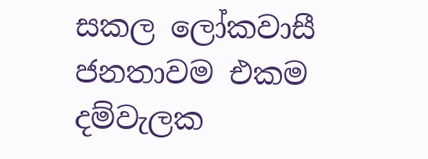සකල ලෝකවාසී ජනතාවම එකම දම්වැලක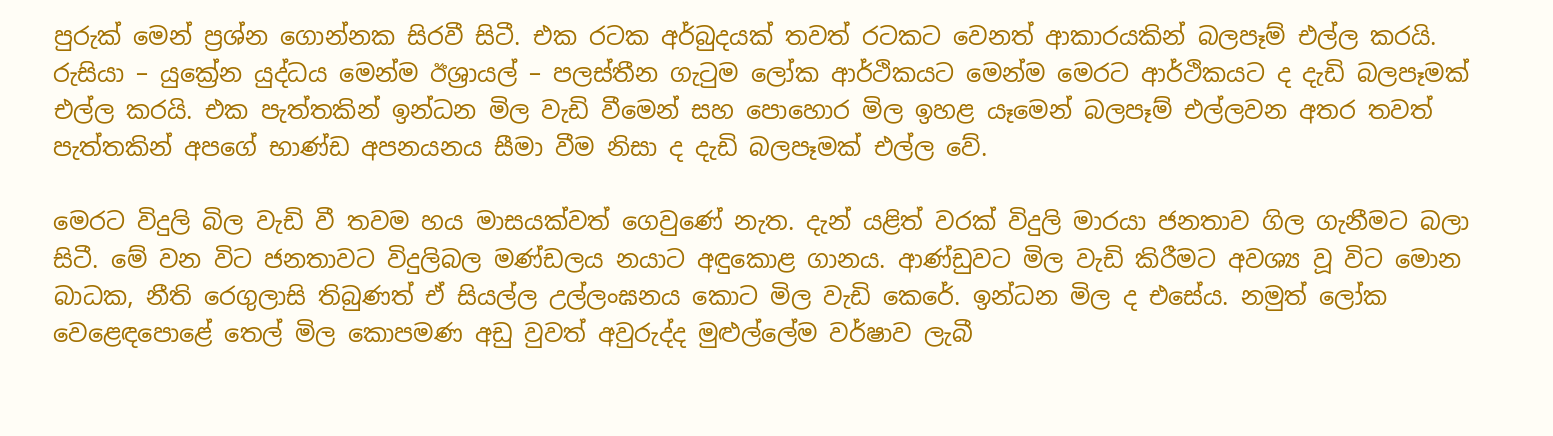පුරුක් මෙන් ප්‍රශ්න ගොන්නක සිරවී සිටී. එක රටක අර්බුදයක් තවත් රටකට වෙනත් ආකාරයකින් බලපෑම් එල්ල කරයි. රුසියා – යුක්‍රේන යුද්ධය මෙන්ම ඊශ්‍රායල් – පලස්තීන ගැටුම ලෝක ආර්ථිකයට මෙන්ම මෙරට ආර්ථිකයට ද දැඩි බලපෑමක් එල්ල කරයි. එක පැත්තකින් ඉන්ධන මිල වැඩි වීමෙන් සහ පොහොර මිල ඉහළ යෑමෙන් බලපෑම් එල්ලවන අතර තවත් පැත්තකින් අපගේ භාණ්ඩ අපනයනය සීමා වීම නිසා ද දැඩි බලපෑමක් එල්ල වේ.

මෙරට විදුලි බිල වැඩි වී තවම හය මාසයක්වත් ගෙවුණේ නැත. දැන් යළිත් වරක් විදුලි මාරයා ජනතාව ගිල ගැනීමට බලා සිටී. මේ වන විට ජනතාවට විදුලිබල මණ්ඩලය නයාට අඳුකොළ ගානය. ආණ්ඩුවට මිල වැඩි කිරීමට අවශ්‍ය වූ විට මොන බාධක, නීති රෙගුලාසි තිබුණත් ඒ සියල්ල උල්ලංඝනය කොට මිල වැඩි කෙරේ. ඉන්ධන මිල ද එසේය. නමුත් ලෝක වෙළෙඳපොළේ තෙල් මිල කොපමණ අඩු වුවත් අවුරුද්ද මුළුල්ලේම වර්ෂාව ලැබී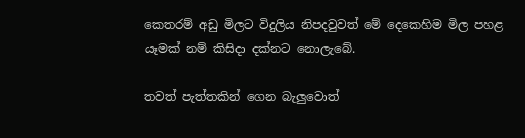කෙතරම් අඩු මිලට විදුලිය නිපදවුවත් මේ දෙකෙහිම මිල පහළ යෑමක් නම් කිසිදා දක්නට නොලැබේ.

තවත් පැත්තකින් ගෙන බැලුවොත්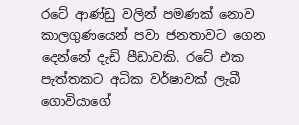රටේ ආණ්ඩු වලින් පමණක් නොව කාලගුණයෙන් පවා ජනතාවට ගෙන දෙන්නේ දැඩි පීඩාවකි. රටේ එක පැත්තකට අධික වර්ෂාවක් ලැබී ගොවියාගේ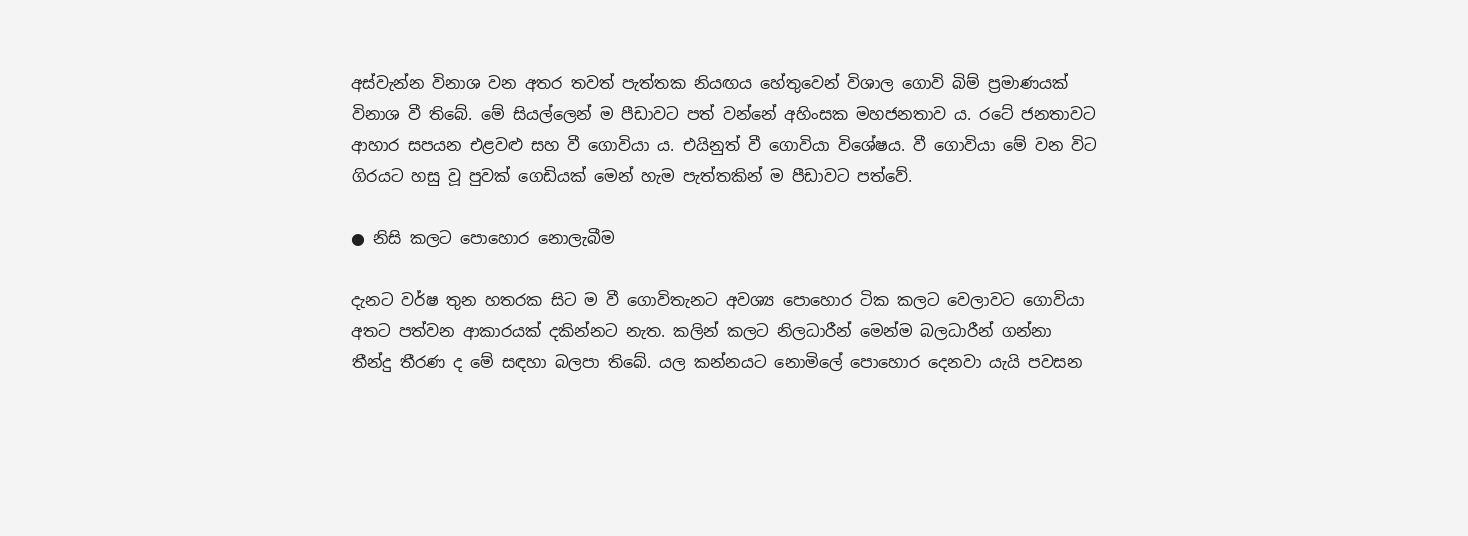අස්වැන්න විනාශ වන අතර තවත් පැත්තක නියඟය හේතුවෙන් විශාල ගොවි බිම් ප්‍රමාණයක් විනාශ වී තිබේ. මේ සියල්ලෙන් ම පීඩාවට පත් වන්නේ අහිංසක මහජනතාව ය. රටේ ජනතාවට ආහාර සපයන එළවළු සහ වී ගොවියා ය. එයිනුත් වී ගොවියා විශේෂය. වී ගොවියා මේ වන විට ගිරයට හසු වූ පුවක් ගෙඩියක් මෙන් හැම පැත්තකින් ම පීඩාවට පත්වේ.

● නිසි කලට පොහොර නොලැබීම

දැනට වර්ෂ තුන හතරක සිට ම වී ගොවිතැනට අවශ්‍ය පොහොර ටික කලට වෙලාවට ගොවියා අතට පත්වන ආකාරයක් දකින්නට නැත. කලින් කලට නිලධාරීන් මෙන්ම බලධාරීන් ගන්නා තීන්දු තීරණ ද මේ සඳහා බලපා තිබේ. යල කන්නයට නොමිලේ පොහොර දෙනවා යැයි පවසන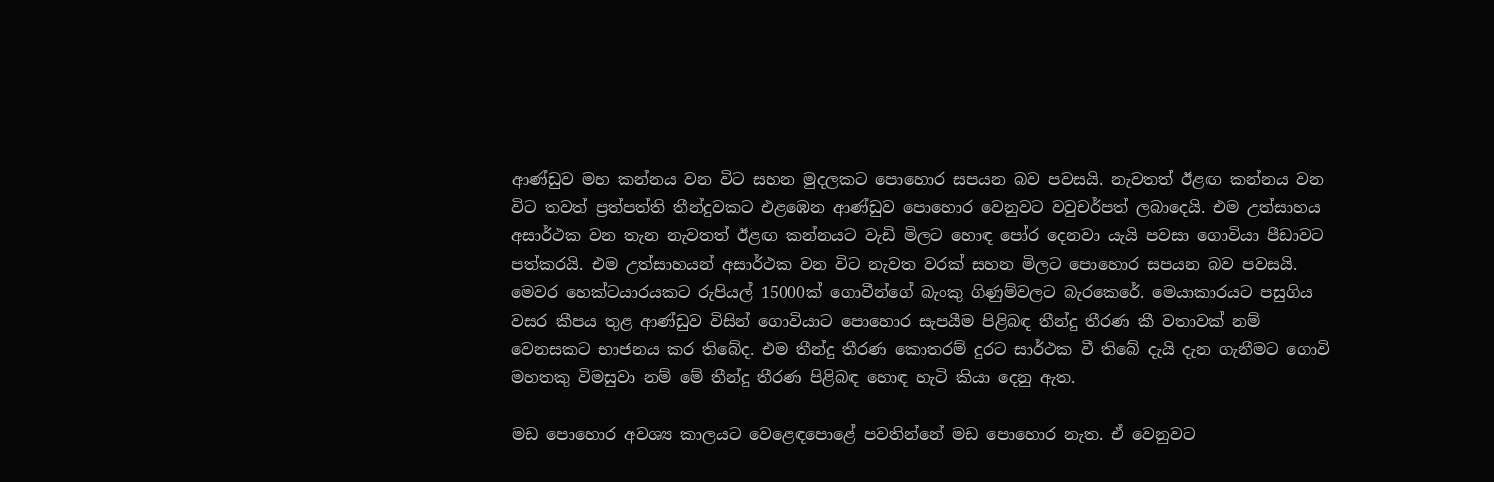ආණ්ඩුව මහ කන්නය වන විට සහන මුදලකට පොහොර සපයන බව පවසයි. නැවතත් ඊළඟ කන්නය වන විට තවත් ප්‍රත්පත්ති තීන්දුවකට එළඹෙන ආණ්ඩුව පොහොර වෙනුවට වවුචර්පත් ලබාදෙයි. එම උත්සාහය අසාර්ථක වන තැන නැවතත් ඊළඟ කන්නයට වැඩි මිලට හොඳ පෝර දෙනවා යැයි පවසා ගොවියා පීඩාවට පත්කරයි. එම උත්සාහයන් අසාර්ථක වන විට නැවත වරක් සහන මිලට පොහොර සපයන බව පවසයි. මෙවර හෙක්ටයාරයකට රුපියල් 15000ක් ගොවීන්ගේ බැංකු ගිණුම්වලට බැරකෙරේ. මෙයාකාරයට පසුගිය වසර කීපය තුළ ආණ්ඩුව විසින් ගොවියාට පොහොර සැපයීම පිළිබඳ තීන්දු තීරණ කී වතාවක් නම් වෙනසකට භාජනය කර තිබේද. එම තීන්දු තීරණ කොතරම් දුරට සාර්ථක වී තිබේ දැයි දැන ගැනීමට ගොවි මහතකු විමසුවා නම් මේ තීන්දු තීරණ පිළිබඳ හොඳ හැටි කියා දෙනු ඇත.

මඩ පොහොර අවශ්‍ය කාලයට වෙළෙඳපොළේ පවතින්නේ මඩ පොහොර නැත. ඒ වෙනුවට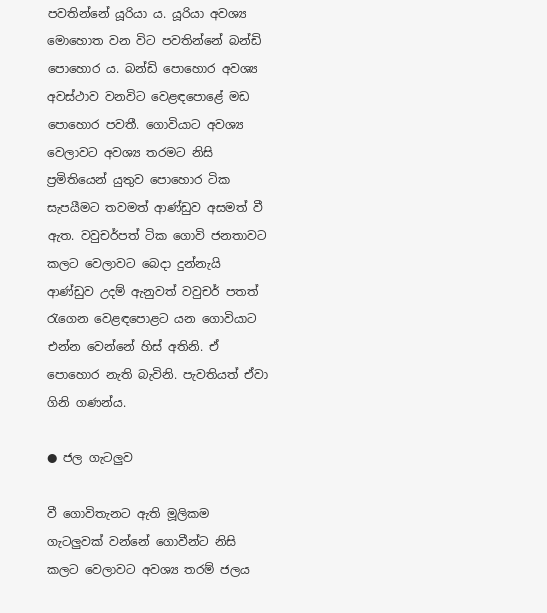පවතින්නේ යූරියා ය. යූරියා අවශ්‍ය මොහොත වන විට පවතින්නේ බන්ඩි පොහොර ය. බන්ඩි පොහොර අවශ්‍ය අවස්ථාව වනවිට වෙළඳපොළේ මඩ පොහොර පවතී. ගොවියාට අවශ්‍ය වෙලාවට අවශ්‍ය තරමට නිසි ප්‍රමිතියෙන් යුතුව පොහොර ටික සැපයීමට තවමත් ආණ්ඩුව අසමත් වී ඇත. වවුචර්පත් ටික ගොවි ජනතාවට කලට වෙලාවට බෙදා දුන්නැයි ආණ්ඩුව උදම් ඇනුවත් වවුචර් පතත් රැගෙන වෙළඳපොළට යන ගොවියාට එන්න වෙන්නේ හිස් අතිනි. ඒ පොහොර නැති බැවිනි. පැවතියත් ඒවා ගිනි ගණන්ය.

● ජල ගැටලුව

වී ගොවිතැනට ඇති මූලිකම ගැටලුවක් වන්නේ ගොවීන්ට නිසි කලට වෙලාවට අවශ්‍ය තරම් ජලය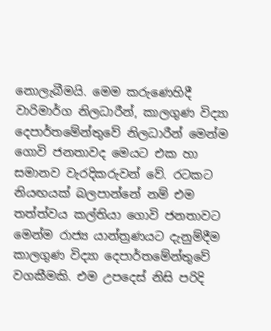නොලැබීමයි. මෙම කරුණෙහිදී වාරිමාර්ග නිලධාරීන්, කාලගුණ විද්‍යා දෙපාර්තමේන්තුවේ නිලධාරීන් මෙන්ම ගොවි ජනතාවද මෙයට එක හා සමානව වැරදිකරුවන් වේ. රටකට නියඟයක් බලපාන්නේ නම් එම තත්ත්වය කල්තියා ගොවි ජනතාවට මෙන්ම රාජ්‍ය යාන්ත්‍රණයට දැනුම්දීම කාලගුණ විද්‍යා දෙපාර්තමේන්තුවේ වගකීමකි. එම උපදෙස් නිසි පරිදි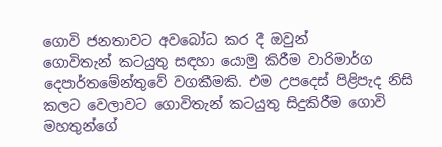ගොවි ජනතාවට අවබෝධ කර දී ඔවුන්
ගොවිතැන් කටයුතු සඳහා යොමු කිරීම වාරිමාර්ග දෙපාර්තමේන්තුවේ වගකීමකි. එම උපදෙස් පිළිපැද නිසි කලට වෙලාවට ගොවිතැන් කටයුතු සිදුකිරීම ගොවි මහතුන්ගේ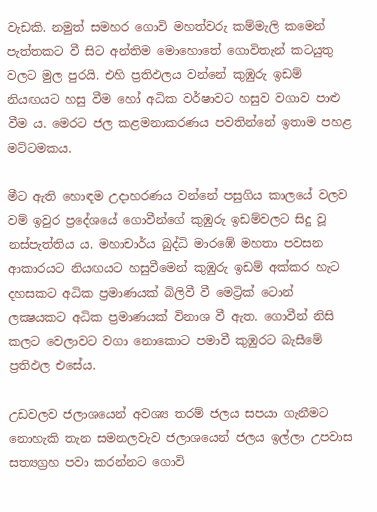වැඩකි. නමුත් සමහර ගොවි මහත්වරු කම්මැලි කමෙන් පැත්තකට වී සිට අන්තිම මොහොතේ ගොවිතැන් කටයුතු වලට මුල පුරයි. එහි ප්‍රතිඵලය වන්නේ කුඹුරු ඉඩම් නියඟයට හසු වීම හෝ අධික වර්ෂාවට හසුව වගාව පාළු වීම ය. මෙරට ජල කළමනාකරණය පවතින්නේ ඉතාම පහළ මට්ටමකය.

මීට ඇති හොඳම උදාහරණය වන්නේ පසුගිය කාලයේ වලව වම් ඉවුර ප්‍රදේශයේ ගොවීන්ගේ කුඹුරු ඉඩම්වලට සිදු වූ නස්පැත්තිය ය. මහාචාර්ය බුද්ධි මාරඹේ මහතා පවසන ආකාරයට නියඟයට හසුවීමෙන් කුඹුරු ඉඩම් අක්කර හැට දහසකට අධික ප්‍රමාණයක් බිලිවී වී මෙට්‍රික් ටොන් ලක්‍ෂයකට අධික ප්‍රමාණයක් විනාශ වී ඇත. ගොවීන් නිසි කලට වෙලාවට වගා නොකොට පමාවී කුඹුරට බැසීමේ ප්‍රතිඵල එසේය.

උඩවලව ජලාශයෙන් අවශ්‍ය තරම් ජලය සපයා ගැනීමට නොහැකි තැන සමනලවැව ජලාශයෙන් ජලය ඉල්ලා උපවාස සත්‍යග්‍රහ පවා කරන්නට ගොවි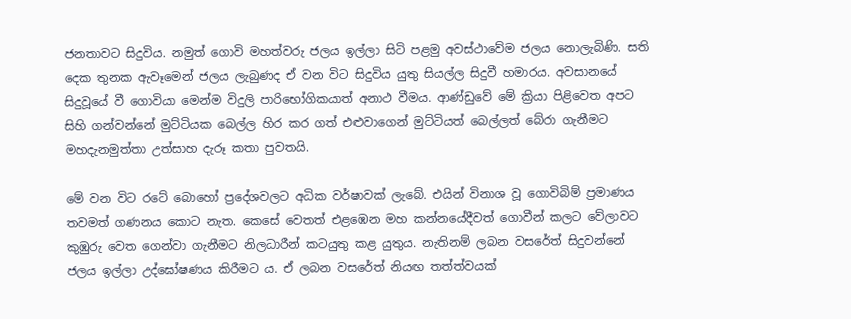ජනතාවට සිදුවිය. නමුත් ගොවි මහත්වරු ජලය ඉල්ලා සිටි පළමු අවස්ථාවේම ජලය නොලැබිණි. සති දෙක තුනක ඇවෑමෙන් ජලය ලැබුණද ඒ වන විට සිදුවිය යුතු සියල්ල සිදුවී හමාරය. අවසානයේ සිදුවූයේ වී ගොවියා මෙන්ම විදුලි පාරිභෝගිකයාත් අනාථ වීමය. ආණ්ඩුවේ මේ ක්‍රියා පිළිවෙත අපට සිහි ගන්වන්නේ මුට්ටියක බෙල්ල හිර කර ගත් එළුවාගෙන් මුට්ටියත් බෙල්ලත් බේරා ගැනීමට මහදැනමුත්තා උත්සාහ දැරූ කතා පුවතයි.

මේ වන විට රටේ බොහෝ ප්‍රදේශවලට අධික වර්ෂාවක් ලැබේ. එයින් විනාශ වූ ගොවිබිම් ප්‍රමාණය තවමත් ගණනය කොට නැත. කෙසේ වෙතත් එළඹෙන මහ කන්නයේදීවත් ගොවීන් කලට වේලාවට කුඹුරු වෙත ගෙන්වා ගැනීමට නිලධාරීන් කටයුතු කළ යුතුය. නැතිනම් ලබන වසරේත් සිදුවන්නේ ජලය ඉල්ලා උද්ඝෝෂණය කිරීමට ය. ඒ ලබන වසරේත් නියඟ තත්ත්වයක්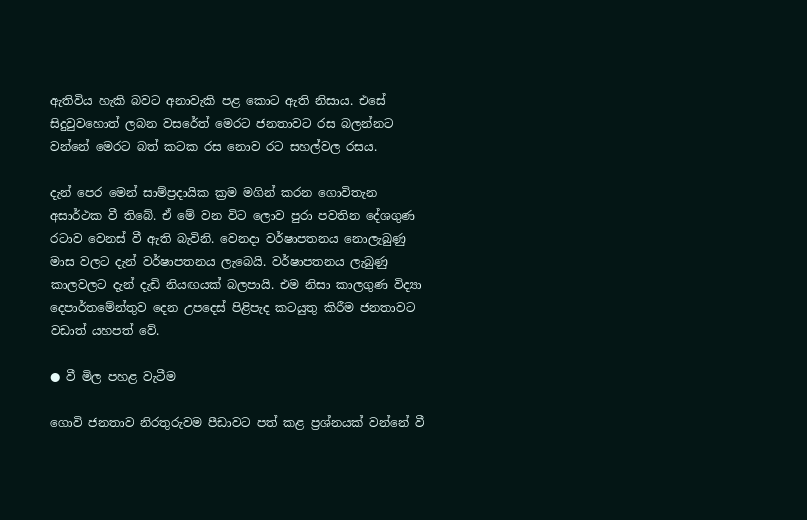ඇතිවිය හැකි බවට අනාවැකි පළ කොට ඇති නිසාය. එසේ සිදුවුවහොත් ලබන වසරේත් මෙරට ජනතාවට රස බලන්නට වන්නේ මෙරට බත් කටක රස නොව රට සහල්වල රසය.

දැන් පෙර මෙන් සාම්ප්‍රදායික ක්‍රම මගින් කරන ගොවිතැන අසාර්ථක වී තිබේ. ඒ මේ වන විට ලොව පුරා පවතින දේශගුණ රටාව වෙනස් වී ඇති බැවිනි. වෙනදා වර්ෂාපතනය නොලැබුණු මාස වලට දැන් වර්ෂාපතනය ලැබෙයි. වර්ෂාපතනය ලැබුණු කාලවලට දැන් දැඩි නියඟයක් බලපායි. එම නිසා කාලගුණ විද්‍යා දෙපාර්තමේන්තුව දෙන උපදෙස් පිළිපැද කටයුතු කිරීම ජනතාවට වඩාත් යහපත් වේ.

● වී මිල පහළ වැටීම

ගොවි ජනතාව නිරතුරුවම පීඩාවට පත් කළ ප්‍රශ්නයක් වන්නේ වී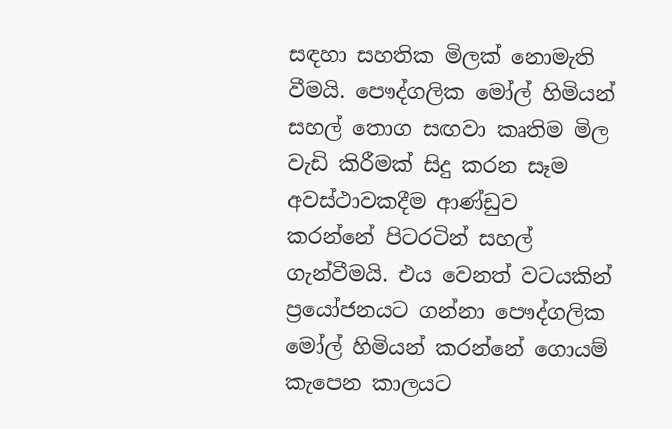සඳහා සහතික මිලක් නොමැති වීමයි. පෞද්ගලික මෝල් හිමියන් සහල් තොග සඟවා කෘතිම මිල වැඩි කිරීමක් සිදු කරන සෑම අවස්ථාවකදීම ආණ්ඩුව කරන්නේ පිටරටින් සහල් ගැන්වීමයි. එය වෙනත් වටයකින් ප්‍රයෝජනයට ගන්නා පෞද්ගලික මෝල් හිමියන් කරන්නේ ගොයම් කැපෙන කාලයට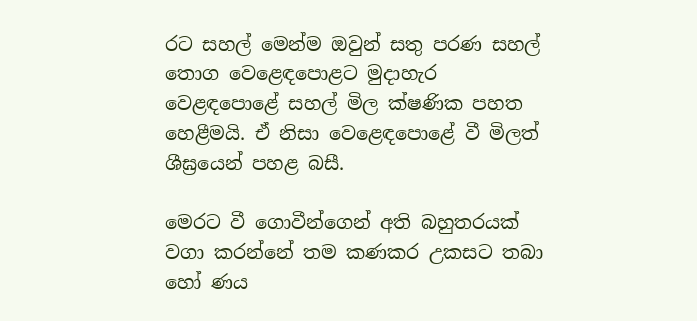රට සහල් මෙන්ම ඔවුන් සතු පරණ සහල් තොග වෙළෙඳපොළට මුදාහැර වෙළඳපොළේ සහල් මිල ක්ෂණික පහත හෙළීමයි. ඒ නිසා වෙළෙඳපොළේ වී මිලත් ශීඝ්‍රයෙන් පහළ බසී.

මෙරට වී ගොවීන්ගෙන් අති බහුතරයක් වගා කරන්නේ තම කණකර උකසට තබා හෝ ණය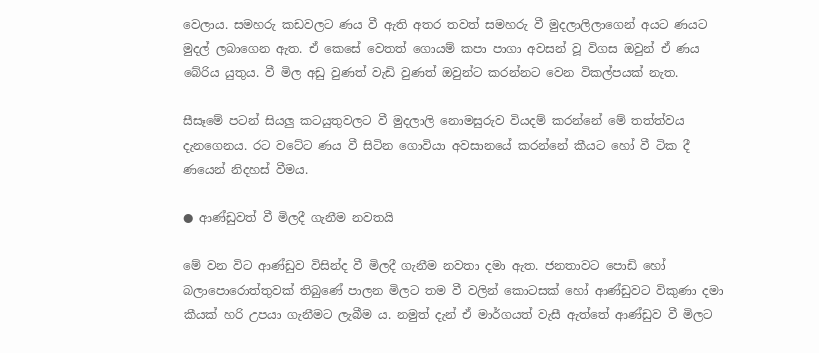වෙලාය. සමහරු කඩවලට ණය වී ඇති අතර තවත් සමහරු වී මුදලාලිලාගෙන් අයට ණයට මුදල් ලබාගෙන ඇත. ඒ කෙසේ වෙතත් ගොයම් කපා පාගා අවසන් වූ විගස ඔවුන් ඒ ණය බේරිය යුතුය. වී මිල අඩු වුණත් වැඩි වුණත් ඔවුන්ට කරන්නට වෙන විකල්පයක් නැත.

සීසෑමේ පටන් සියලු කටයුතුවලට වී මුදලාලි නොමසුරුව වියදම් කරන්නේ මේ තත්ත්වය දැනගෙනය. රට වටේට ණය වී සිටින ගොවියා අවසානයේ කරන්නේ කීයට හෝ වී ටික දී ණයෙන් නිදහස් වීමය.

● ආණ්ඩුවත් වී මිලදී ගැනීම නවතයි

මේ වන විට ආණ්ඩුව විසින්ද වී මිලදී ගැනීම නවතා දමා ඇත. ජනතාවට පොඩි හෝ බලාපොරොත්තුවක් තිබුණේ පාලන මිලට තම වී වලින් කොටසක් හෝ ආණ්ඩුවට විකුණා දමා කීයක් හරි උපයා ගැනීමට ලැබීම ය. නමුත් දැන් ඒ මාර්ගයත් වැසී ඇත්තේ ආණ්ඩුව වී මිලට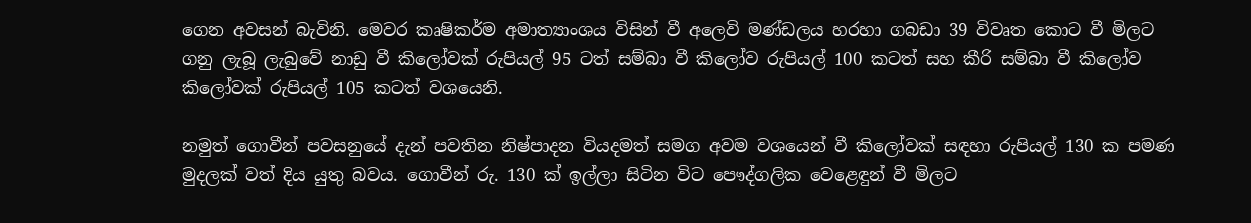ගෙන අවසන් බැවිනි. මෙවර කෘෂිකර්ම අමාත්‍යාංශය විසින් වී අලෙවි මණ්ඩලය හරහා ගබඩා 39 විවෘත කොට වී මිලට ගනු ලැබූ ලැබුවේ නාඩු වී කිලෝවක් රුපියල් 95 ටත් සම්බා වී කිලෝව රුපියල් 100 කටත් සහ කීරි සම්බා වී කිලෝව කිලෝවක් රුපියල් 105 කටත් වශයෙනි.

නමුත් ගොවීන් පවසනුයේ දැන් පවතින නිෂ්පාදන වියදමත් සමග අවම වශයෙන් වී කිලෝවක් සඳහා රුපියල් 130 ක පමණ මුදලක් වත් දිය යුතු බවය. ගොවීන් රු. 130 ක් ඉල්ලා සිටින විට පෞද්ගලික වෙළෙඳුන් වී මිලට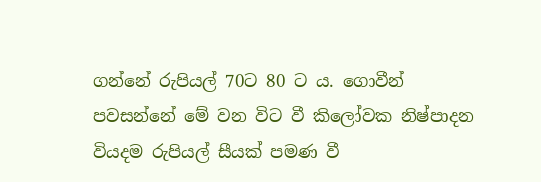ගන්නේ රුපියල් 70ට 80 ට ය. ගොවීන් පවසන්නේ මේ වන විට වී කිලෝවක නිෂ්පාදන වියදම රුපියල් සීයක් පමණ වී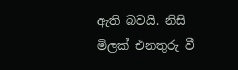ඇති බවයි. නිසි මිලක් එනතුරු වී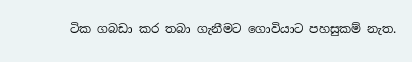ටික ගබඩා කර තබා ගැනීමට ගොවියාට පහසුකම් නැත.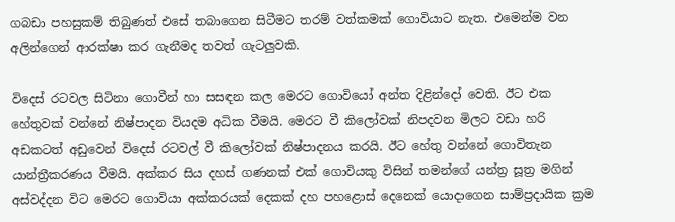ගබඩා පහසුකම් තිබුණත් එසේ තබාගෙන සිටීමට තරම් වත්කමක් ගොවියාට නැත. එමෙන්ම වන අලින්ගෙන් ආරක්ෂා කර ගැනීමද තවත් ගැටලුවකි.

විදෙස් රටවල සිටිනා ගොවීන් හා සසඳන කල මෙරට ගොවියෝ අන්ත දිළින්දෝ වෙති. ඊට එක හේතුවක් වන්නේ නිෂ්පාදන වියදම අධික වීමයි. මෙරට වී කිලෝවක් නිපදවන මිලට වඩා හරි අඩකටත් අඩුවෙන් විදෙස් රටවල් වී කිලෝවක් නිෂ්පාදනය කරයි. ඊට හේතු වන්නේ ගොවිතැන යාන්ත්‍රීකරණය වීමයි. අක්කර සිය දහස් ගණනක් එක් ගොවියකු විසින් තමන්ගේ යන්ත්‍ර සූත්‍ර මගින් අස්වද්දන විට මෙරට ගොවියා අක්කරයක් දෙකක් දහ පහළොස් දෙනෙක් යොදාගෙන සාම්ප්‍රදායික ක්‍රම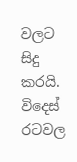වලට සිදු කරයි. විදෙස් රටවල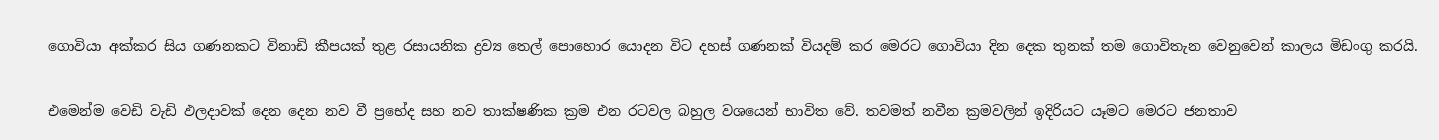ගොවියා අක්කර සිය ගණනකට විනාඩි කීපයක් තුළ රසායනික ද්‍රව්‍ය තෙල් පොහොර යොදන විට දහස් ගණනක් වියදම් කර මෙරට ගොවියා දින දෙක තුනක් තම ගොවිතැන වෙනුවෙන් කාලය මිඩංගු කරයි.

එමෙන්ම වෙඩි වැඩි ඵලදාවක් දෙන දෙන නව වී ප්‍රභේද සහ නව තාක්ෂණික ක්‍රම එන රටවල බහුල වශයෙන් භාවිත වේ. තවමත් නවීන ක්‍රමවලින් ඉදිරියට යෑමට මෙරට ජනතාව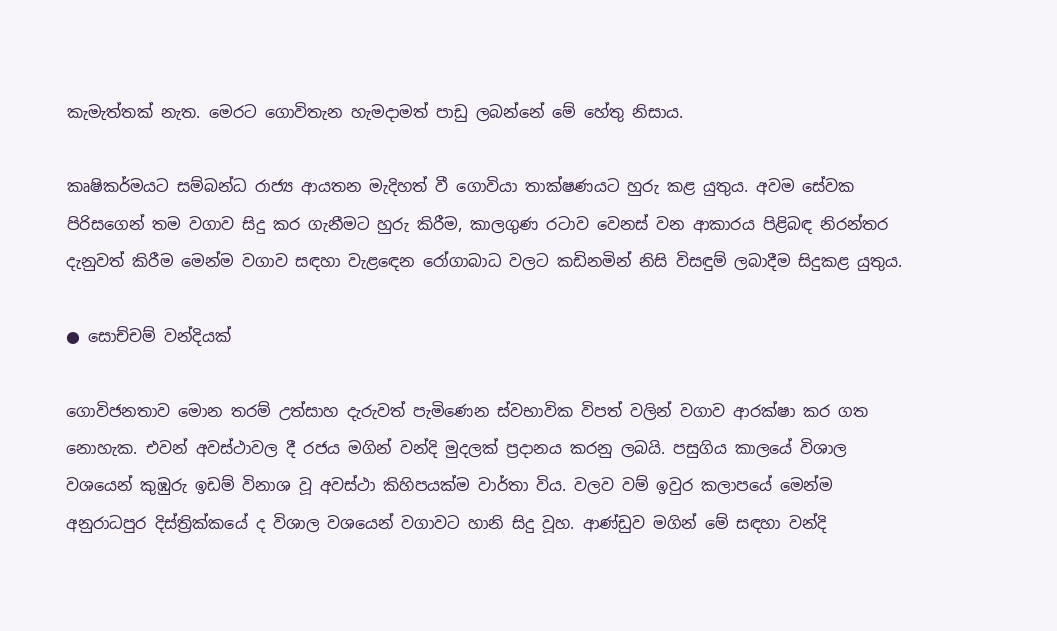කැමැත්තක් නැත. මෙරට ගොවිතැන හැමදාමත් පාඩු ලබන්නේ මේ හේතු නිසාය.

කෘෂිකර්මයට සම්බන්ධ රාජ්‍ය ආයතන මැදිහත් වී ගොවියා තාක්ෂණයට හුරු කළ යුතුය. අවම සේවක පිරිසගෙන් තම වගාව සිදු කර ගැනීමට හුරු කිරීම, කාලගුණ රටාව වෙනස් වන ආකාරය පිළිබඳ නිරන්තර දැනුවත් කිරීම මෙන්ම වගාව සඳහා වැළඳෙන රෝගාබාධ වලට කඩිනමින් නිසි විසඳුම් ලබාදීම සිදුකළ යුතුය.

● සොච්චම් වන්දියක්

ගොවිජනතාව මොන තරම් උත්සාහ දැරුවත් පැමිණෙන ස්වභාවික විපත් වලින් වගාව ආරක්ෂා කර ගත නොහැක. එවන් අවස්ථාවල දී රජය මගින් වන්දි මුදලක් ප්‍රදානය කරනු ලබයි. පසුගිය කාලයේ විශාල වශයෙන් කුඹුරු ඉඩම් විනාශ වූ අවස්ථා කිහිපයක්ම වාර්තා විය. වලව වම් ඉවුර කලාපයේ මෙන්ම අනුරාධපුර දිස්ත්‍රික්කයේ ද විශාල වශයෙන් වගාවට හානි සිදු වූහ. ආණ්ඩුව මගින් මේ සඳහා වන්දි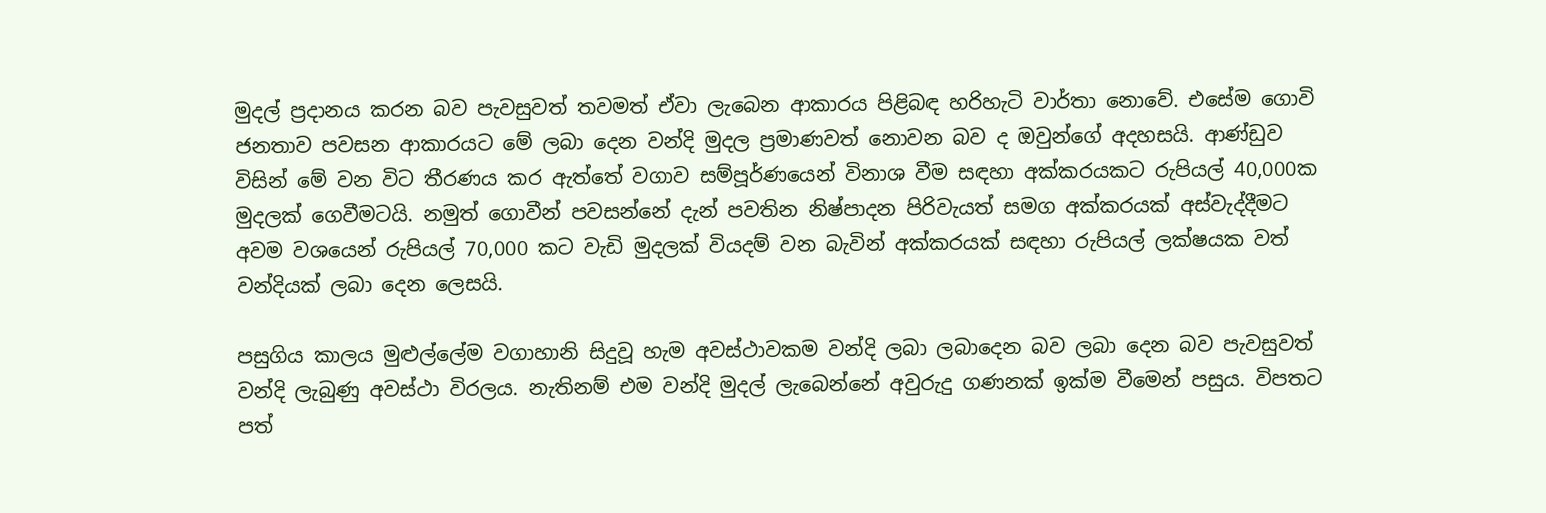මුදල් ප්‍රදානය කරන බව පැවසුවත් තවමත් ඒවා ලැබෙන ආකාරය පිළිබඳ හරිහැටි වාර්තා නොවේ. එසේම ගොවි ජනතාව පවසන ආකාරයට මේ ලබා දෙන වන්දි මුදල ප්‍රමාණවත් නොවන බව ද ඔවුන්ගේ අදහසයි. ආණ්ඩුව විසින් මේ වන විට තීරණය කර ඇත්තේ වගාව සම්පූර්ණයෙන් විනාශ වීම සඳහා අක්කරයකට රුපියල් 40,000ක මුදලක් ගෙවීමටයි. නමුත් ගොවීන් පවසන්නේ දැන් පවතින නිෂ්පාදන පිරිවැයත් සමග අක්කරයක් අස්වැද්දීමට අවම වශයෙන් රුපියල් 70,000 කට වැඩි මුදලක් වියදම් වන බැවින් අක්කරයක් සඳහා රුපියල් ලක්ෂයක වත් වන්දියක් ලබා දෙන ලෙසයි.

පසුගිය කාලය මුළුල්ලේම වගාහානි සිදුවූ හැම අවස්ථාවකම වන්දි ලබා ලබාදෙන බව ලබා දෙන බව පැවසුවත් වන්දි ලැබුණු අවස්ථා විරලය. නැතිනම් එම වන්දි මුදල් ලැබෙන්නේ අවුරුදු ගණනක් ඉක්ම වීමෙන් පසුය. විපතට පත්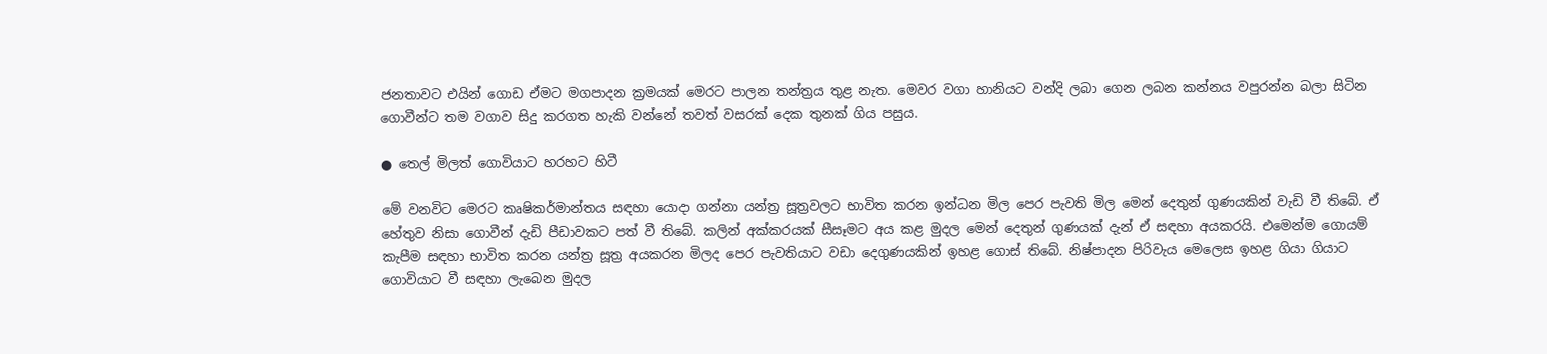ජනතාවට එයින් ගොඩ ඒමට මගපාදන ක්‍රමයක් මෙරට පාලන තන්ත්‍රය තුළ නැත. මෙවර වගා හානියට වන්දි ලබා ගෙන ලබන කන්නය වපුරන්න බලා සිටින ගොවීන්ට තම වගාව සිදු කරගත හැකි වන්නේ තවත් වසරක් දෙක තුනක් ගිය පසුය.

● තෙල් මිලත් ගොවියාට හරහට හිටී

මේ වනවිට මෙරට කෘෂිකර්මාන්තය සඳහා යොදා ගන්නා යන්ත්‍ර සූත්‍රවලට භාවිත කරන ඉන්ධන මිල පෙර පැවති මිල මෙන් දෙතුන් ගුණයකින් වැඩි වී තිබේ. ඒ හේතුව නිසා ගොවීන් දැඩි පීඩාවකට පත් වී තිබේ. කලින් අක්කරයක් සීසෑමට අය කළ මුදල මෙන් දෙතුන් ගුණයක් දැන් ඒ සඳහා අයකරයි. එමෙන්ම ගොයම් කැපීම සඳහා භාවිත කරන යන්ත්‍ර සූත්‍ර අයකරන මිලද පෙර පැවතියාට වඩා දෙගුණයකින් ඉහළ ගොස් තිබේ. නිෂ්පාදන පිරිවැය මෙලෙස ඉහළ ගියා ගියාට ගොවියාට වී සඳහා ලැබෙන මුදල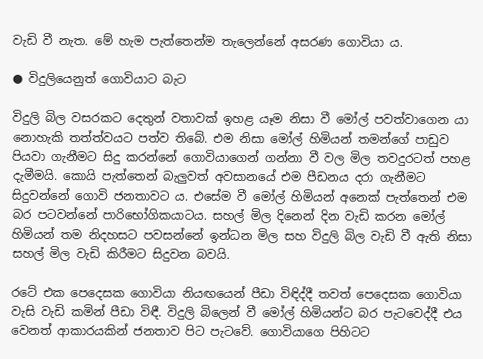වැඩි වී නැත. මේ හැම පැත්තෙන්ම තැලෙන්නේ අසරණ ගොවියා ය.

● විදුලියෙනුත් ගොවියාට බැට

විදුලි බිල වසරකට දෙතුන් වතාවක් ඉහළ යෑම නිසා වී මෝල් පවත්වාගෙන යා නොහැකි තත්ත්වයට පත්ව තිබේ. එම නිසා මෝල් හිමියන් තමන්ගේ පාඩුව පියවා ගැනීමට සිදු කරන්නේ ගොවියාගෙන් ගන්නා වී වල මිල තවදුරටත් පහළ දැමීමයි. කොයි පැත්තෙන් බැලුවත් අවසානයේ එම පීඩනය දරා ගැනීමට සිදුවන්නේ ගොවි ජනතාවට ය. එසේම වී මෝල් හිමියන් අනෙක් පැත්තෙන් එම බර පටවන්නේ පාරිභෝගිකයාටය. සහල් මිල දිනෙන් දින වැඩි කරන මෝල් හිමියන් තම නිදහසට පවසන්නේ ඉන්ධන මිල සහ විදුලි බිල වැඩි වී ඇති නිසා සහල් මිල වැඩි කිරීමට සිදුවන බවයි.

රටේ එක පෙදෙසක ගොවියා නියඟයෙන් පීඩා විඳිද්දී තවත් පෙදෙසක ගොවියා වැසි වැඩි කමින් පීඩා විඳී. විදුලි බිලෙන් වී මෝල් හිමියන්ට බර පැටවෙද්දී එය වෙනත් ආකාරයකින් ජනතාව පිට පැටවේ. ගොවියාගෙ පිහිටට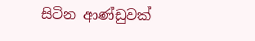සිටින ආණ්ඩුවක්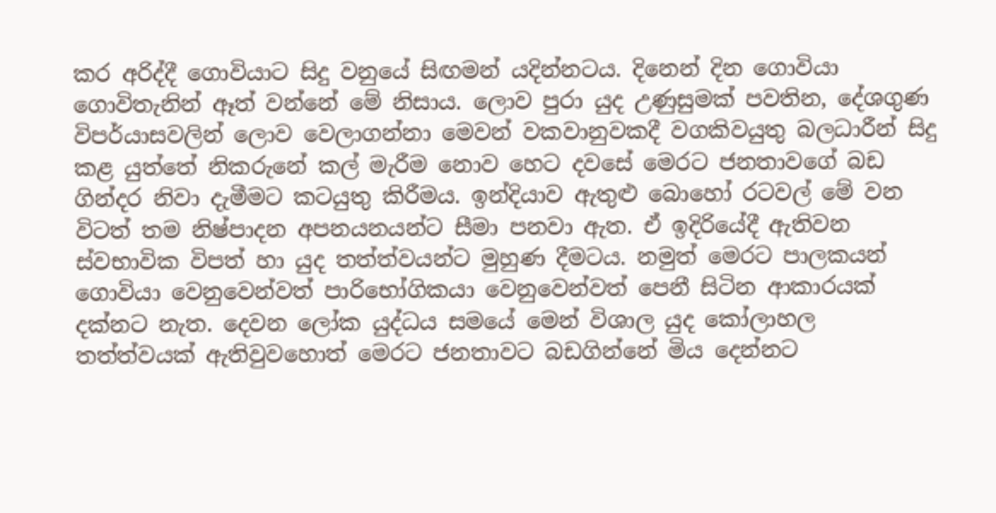කර අරිද්දී ගොවියාට සිදු වනුයේ සිඟමන් යදින්නටය. දිනෙන් දින ගොවියා ගොවිතැනින් ඈත් වන්නේ මේ නිසාය. ලොව පුරා යුද උණුසුමක් පවතින, දේශගුණ විපර්යාසවලින් ලොව වෙලාගන්නා මෙවන් වකවානුවකදී වගකිවයුතු බලධාරීන් සිදු කළ යුත්තේ නිකරුනේ කල් මැරීම නොව හෙට දවසේ මෙරට ජනතාවගේ බඩ ගින්දර නිවා දැමීමට කටයුතු කිරීමය. ඉන්දියාව ඇතුළු බොහෝ රටවල් මේ වන විටත් තම නිෂ්පාදන අපනයනයන්ට සීමා පනවා ඇත. ඒ ඉදිරියේදී ඇතිවන ස්වභාවික විපත් හා යුද තත්ත්වයන්ට මුහුණ දීමටය. නමුත් මෙරට පාලකයන් ගොවියා වෙනුවෙන්වත් පාරිභෝගිකයා වෙනුවෙන්වත් පෙනී සිටින ආකාරයක් දක්නට නැත. දෙවන ලෝක යුද්ධය සමයේ මෙන් විශාල යුද කෝලාහල තත්ත්වයක් ඇතිවුවහොත් මෙරට ජනතාවට බඩගින්නේ මිය දෙන්නට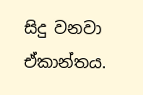සිදු වනවා ඒකාන්තය.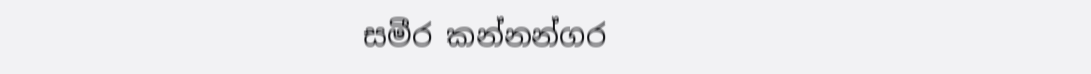සමීර කන්නන්ගර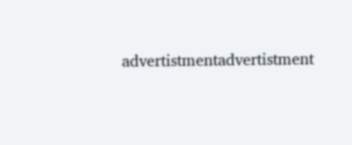advertistmentadvertistment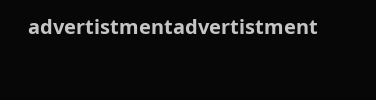advertistmentadvertistment